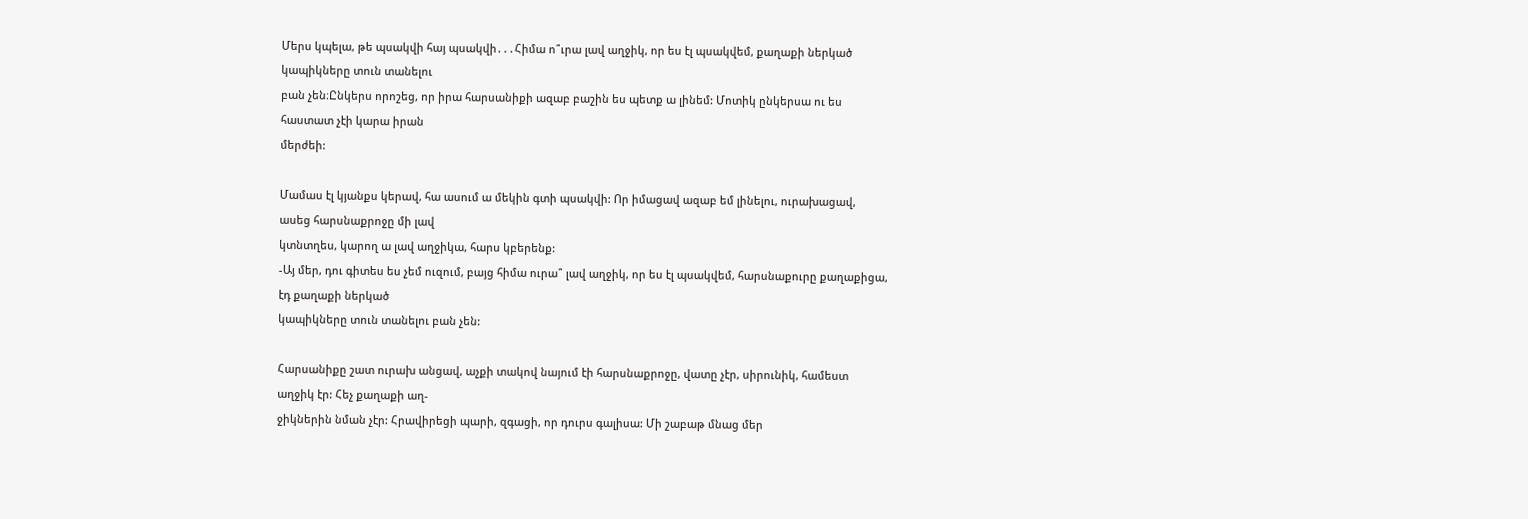Մերս կպելա, թե պսակվի հայ պսակվի․․․Հիմա ո՞ւրա լավ աղջիկ, որ ես էլ պսակվեմ, քաղաքի ներկած կապիկները տուն տանելու
բան չեն։Ընկերս որոշեց, որ իրա հարսանիքի ազաբ բաշին ես պետք ա լինեմ: Մոտիկ ընկերսա ու ես հաստատ չէի կարա իրան
մերժեի:

Մամաս էլ կյանքս կերավ, հա ասում ա մեկին գտի պսակվի: Որ իմացավ ազաբ եմ լինելու, ուրախացավ, ասեց հարսնաքրոջը մի լավ
կտնտղես, կարող ա լավ աղջիկա, հարս կբերենք:
-Այ մեր, դու գիտես ես չեմ ուզում, բայց հիմա ուրա՞ լավ աղջիկ, որ ես էլ պսակվեմ, հարսնաքուրը քաղաքիցա, էդ քաղաքի ներկած
կապիկները տուն տանելու բան չեն:

Հարսանիքը շատ ուրախ անցավ, աչքի տակով նայում էի հարսնաքրոջը, վատը չէր, սիրունիկ, համեստ աղջիկ էր: Հեչ քաղաքի աղ-
ջիկներին նման չէր: Հրավիրեցի պարի, զգացի, որ դուրս գալիսա: Մի շաբաթ մնաց մեր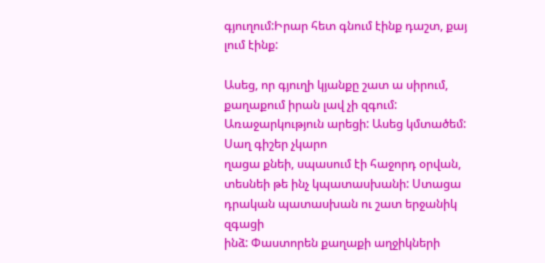գյուղում:Իրար հետ գնում էինք դաշտ, քայ
լում էինք:

Ասեց, որ գյուղի կյանքը շատ ա սիրում, քաղաքում իրան լավ չի զգում: Առաջարկություն արեցի: Ասեց կմտածեմ: Սաղ գիշեր չկարո
ղացա քնեի, սպասում էի հաջորդ օրվան, տեսնեի թե ինչ կպատասխանի: Ստացա դրական պատասխան ու շատ երջանիկ զգացի
ինձ: Փաստորեն քաղաքի աղջիկների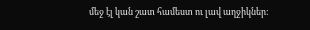մեջ էլ կան շատ համեստ ու լավ աղջիկներ: